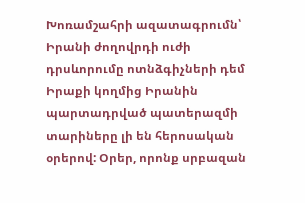Խոռամշահրի ազատագրումն՝ Իրանի ժողովրդի ուժի դրսևորումը ոտնձգիչների դեմ
Իրաքի կողմից Իրանին պարտադրված պատերազմի տարիները լի են հերոսական օրերով: Օրեր, որոնք սրբազան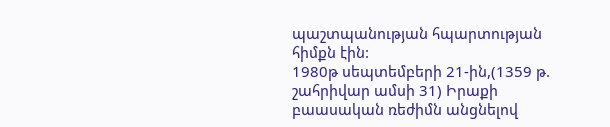պաշտպանության հպարտության հիմքն էին:
1980թ սեպտեմբերի 21-ին,(1359 թ. շահրիվար ամսի 31) Իրաքի բաասական ռեժիմն անցնելով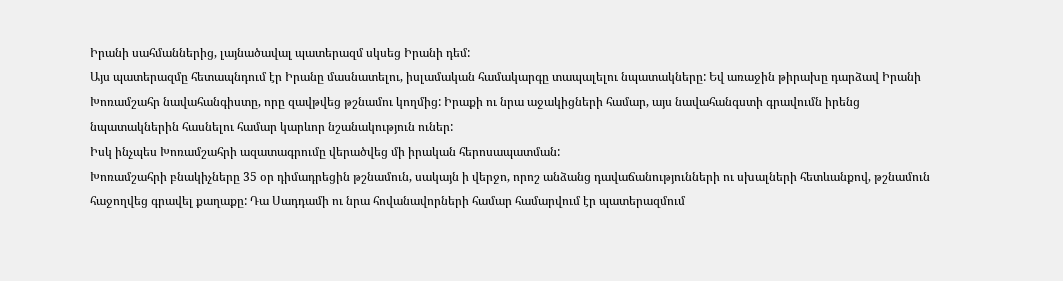Իրանի սահմաններից, լայնածավալ պատերազմ սկսեց Իրանի դեմ:
Այս պատերազմը հետապնդում էր Իրանը մասնատելու, իսլամական համակարգը տապալելու նպատակները: Եվ առաջին թիրախը դարձավ Իրանի Խոռամշահր նավահանգիստը, որը զավթվեց թշնամու կողմից: Իրաքի ու նրա աջակիցների համար, այս նավահանգստի գրավումն իրենց նպատակներին հասնելու համար կարևոր նշանակություն ուներ:
Իսկ ինչպես Խոռամշահրի ազատագրումը վերածվեց մի իրական հերոսապատման:
Խոռամշահրի բնակիչները 35 օր դիմադրեցին թշնամուն, սակայն ի վերջո, որոշ անձանց դավաճանությունների ու սխալների հետևանքով, թշնամուն հաջողվեց գրավել քաղաքը: Դա Սադդամի ու նրա հովանավորների համար համարվում էր պատերազմում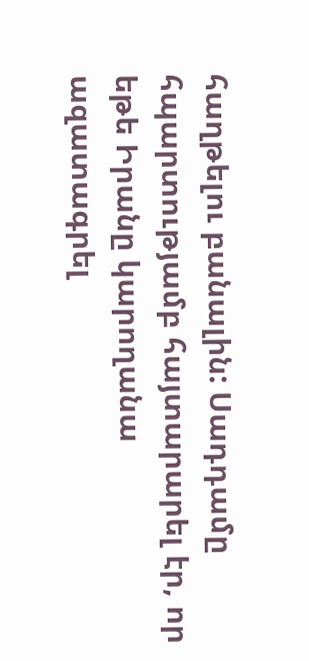հաղթելու բանալին: Սադդամը հպարտությամբ հայտարարել էր, որ եթե Իրանը կարողանա ազատագրել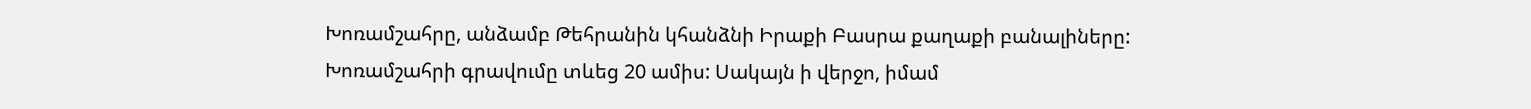Խոռամշահրը, անձամբ Թեհրանին կհանձնի Իրաքի Բասրա քաղաքի բանալիները:
Խոռամշահրի գրավումը տևեց 20 ամիս: Սակայն ի վերջո, իմամ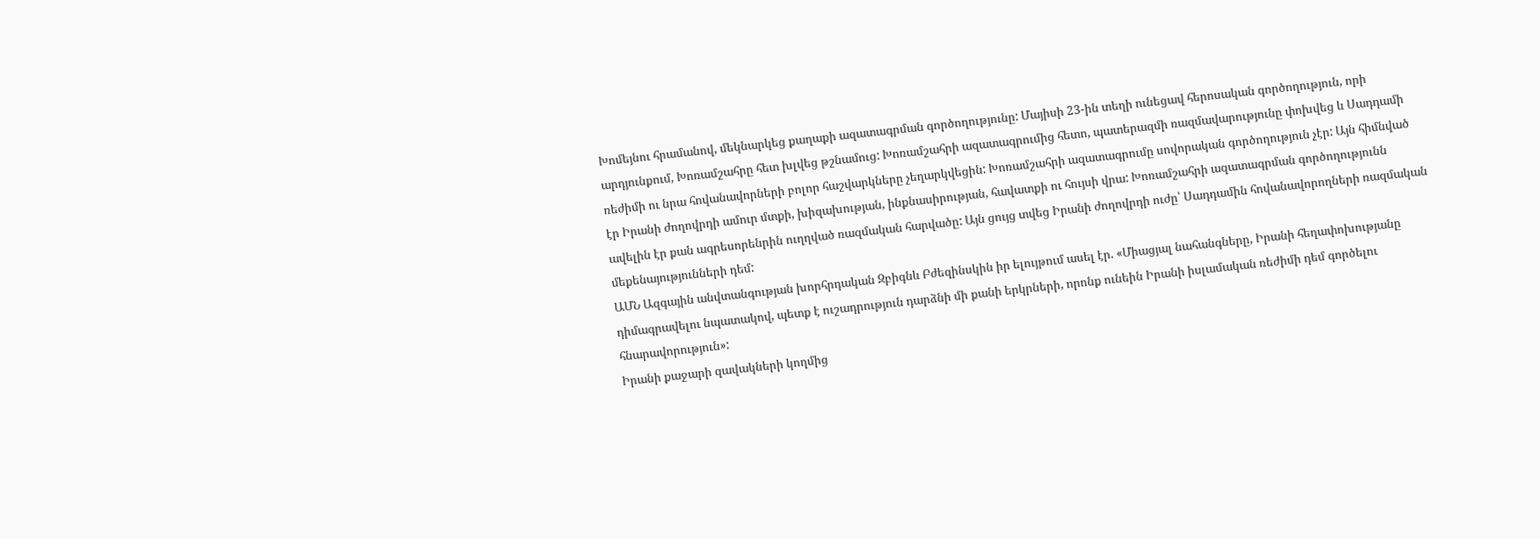Խոմեյնու հրամանով, մեկնարկեց քաղաքի ազատագրման գործողությունը: Մայիսի 23-ին տեղի ունեցավ հերոսական գործողություն, որի արդյունքում, Խոռամշահրը հետ խլվեց թշնամուց: Խոռամշահրի ազատագրումից հետո, պատերազմի ռազմավարությունը փոխվեց և Սադդամի ռեժիմի ու նրա հովանավորների բոլոր հաշվարկները չեղարկվեցին: Խոռամշահրի ազատագրումը սովորական գործողություն չէր: Այն հիմնված էր Իրանի ժողովրդի ամուր մտքի, խիզախության, ինքնասիրության, հավատքի ու հույսի վրա: Խոռամշահրի ազատագրման գործողությունն ավելին էր քան ագրեսորենրին ուղղված ռազմական հարվածը: Այն ցույց տվեց Իրանի ժողովրդի ուժը՝ Սադդամին հովանավորողների ռազմական մեքենայությունների դեմ:
ԱՄՆ Ազգային անվտանգության խորհրդական Զբիգնև Բժեզինսկին իր ելույթում ասել էր. «Միացյալ նահանգները, Իրանի հեղափոխությանը դիմագրավելու նպատակով, պետք է ուշադրություն դարձնի մի քանի երկրների, որոնք ունեին Իրանի իսլամական ռեժիմի դեմ գործելու հնարավորություն»:
Իրանի քաջարի զավակների կողմից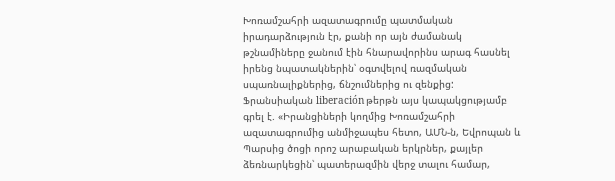Խոռամշահրի ազատագրումը պատմական իրադարձություն էր, քանի որ այն ժամանակ թշնամիները ջանում էին հնարավորինս արագ հասնել իրենց նպատակներին՝ օգտվելով ռազմական սպառնալիքներից, ճնշումներից ու զենքից:
Ֆրանսիական liberación թերթն այս կապակցությամբ գրել է. «Իրանցիների կողմից Խոռամշահրի ազատագրումից անմիջապես հետո, ԱՄՆ-ն, Եվրոպան և Պարսից ծոցի որոշ արաբական երկրներ, քայլեր ձեռնարկեցին՝ պատերազմին վերջ տալու համար,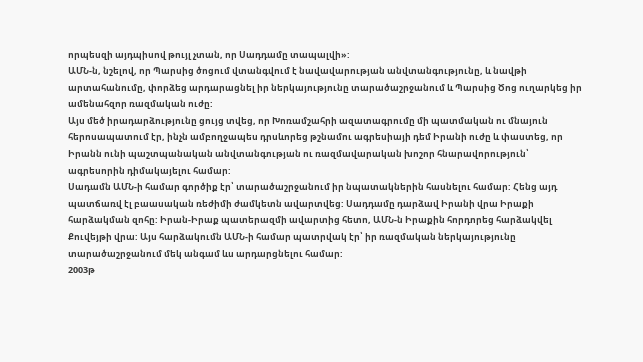որպեսզի այդպիսով թույլ չտան, որ Սադդամը տապալվի»:
ԱՄՆ-ն, նշելով, որ Պարսից ծոցում վտանգվում է նավավարության անվտանգությունը, և նավթի արտահանումը, փորձեց արդարացնել իր ներկայությունը տարածաշրջանում և Պարսից Ծոց ուղարկեց իր ամենահզոր ռազմական ուժը:
Այս մեծ իրադարձությունը ցույց տվեց, որ Խոռամշահրի ազատագրումը մի պատմական ու մնայուն հերոսապատում էր, ինչն ամբողջապես դրսևորեց թշնամու ագրեսիայի դեմ Իրանի ուժը և փաստեց, որ Իրանն ունի պաշտպանական անվտանգության ու ռազմավարական խոշոր հնարավորություն՝ ագրեսորին դիմակայելու համար:
Սադամն ԱՄՆ-ի համար գործիք էր՝ տարածաշրջանում իր նպատակներին հասնելու համար: Հենց այդ պատճառվ էլ բաասական ռեժիմի ժամկետն ավարտվեց: Սադդամը դարձավ Իրանի վրա Իրաքի հարձակման զոհը: Իրան-Իրաք պատերազմի ավարտից հետո, ԱՄՆ-ն Իրաքին հորդորեց հարձակվել Քուվեյթի վրա: Այս հարձակումն ԱՄՆ-ի համար պատրվակ էր՝ իր ռազմական ներկայությունը տարածաշրջանում մեկ անգամ ևս արդարցնելու համար:
2003թ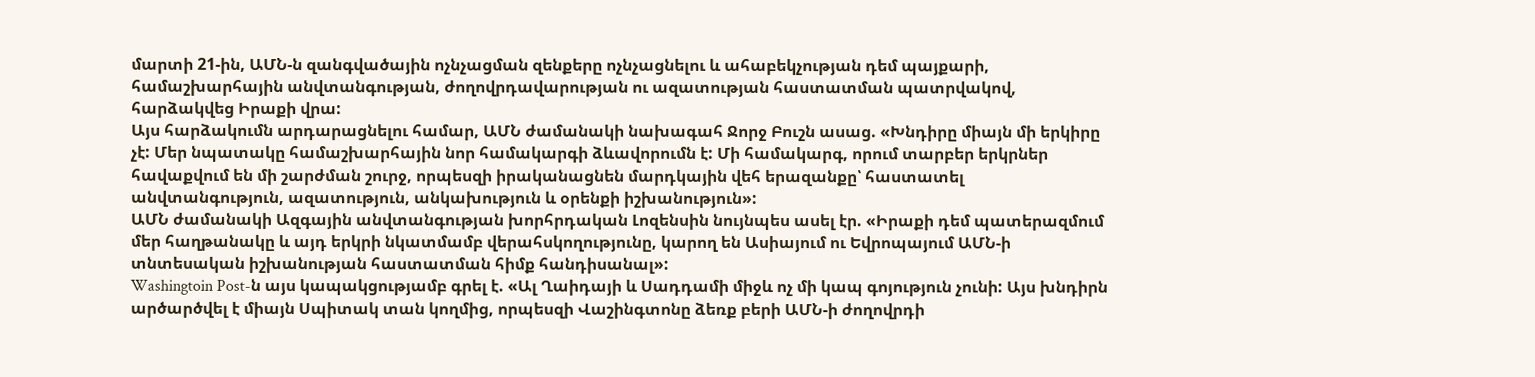մարտի 21-ին, ԱՄՆ-ն զանգվածային ոչնչացման զենքերը ոչնչացնելու և ահաբեկչության դեմ պայքարի, համաշխարհային անվտանգության, ժողովրդավարության ու ազատության հաստատման պատրվակով, հարձակվեց Իրաքի վրա:
Այս հարձակումն արդարացնելու համար, ԱՄՆ ժամանակի նախագահ Ջորջ Բուշն ասաց. «Խնդիրը միայն մի երկիրը չէ: Մեր նպատակը համաշխարհային նոր համակարգի ձևավորումն է: Մի համակարգ, որում տարբեր երկրներ հավաքվում են մի շարժման շուրջ, որպեսզի իրականացնեն մարդկային վեհ երազանքը՝ հաստատել անվտանգություն, ազատություն, անկախություն և օրենքի իշխանություն»:
ԱՄՆ ժամանակի Ազգային անվտանգության խորհրդական Լոզենսին նույնպես ասել էր. «Իրաքի դեմ պատերազմում մեր հաղթանակը և այդ երկրի նկատմամբ վերահսկողությունը, կարող են Ասիայում ու Եվրոպայում ԱՄՆ-ի տնտեսական իշխանության հաստատման հիմք հանդիսանալ»:
Washingtoin Post-ն այս կապակցությամբ գրել է. «Ալ Ղաիդայի և Սադդամի միջև ոչ մի կապ գոյություն չունի: Այս խնդիրն արծարծվել է միայն Սպիտակ տան կողմից, որպեսզի Վաշինգտոնը ձեռք բերի ԱՄՆ-ի ժողովրդի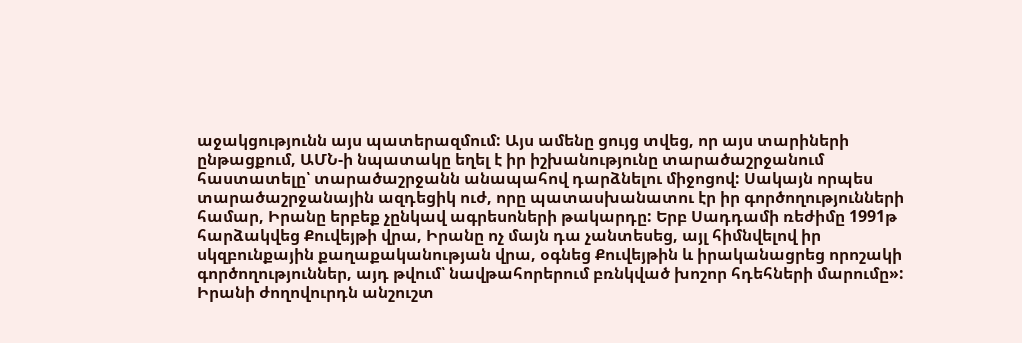աջակցությունն այս պատերազմում: Այս ամենը ցույց տվեց, որ այս տարիների ընթացքում, ԱՄՆ-ի նպատակը եղել է իր իշխանությունը տարածաշրջանում հաստատելը՝ տարածաշրջանն անապահով դարձնելու միջոցով: Սակայն որպես տարածաշրջանային ազդեցիկ ուժ, որը պատասխանատու էր իր գործողությունների համար, Իրանը երբեք չընկավ ագրեսոների թակարդը: Երբ Սադդամի ռեժիմը 1991թ հարձակվեց Քուվեյթի վրա, Իրանը ոչ մայն դա չանտեսեց, այլ հիմնվելով իր սկզբունքային քաղաքականության վրա, օգնեց Քուվեյթին և իրականացրեց որոշակի գործողություններ, այդ թվում՝ նավթահորերում բռնկված խոշոր հդեհների մարումը»:
Իրանի ժողովուրդն անշուշտ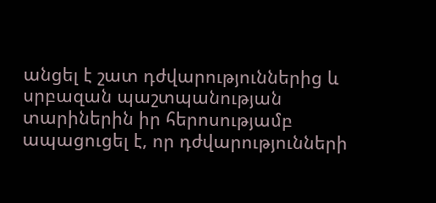անցել է շատ դժվարություններից և սրբազան պաշտպանության տարիներին իր հերոսությամբ ապացուցել է, որ դժվարությունների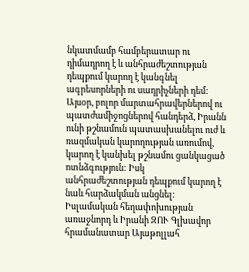նկատմամբ համբերատար ու դիմադրող է և անհրաժեշտության դեպքում կարող է կանգնել ագրեսորների ու սադրիչների դեմ: Այսօր, բոլոր մարտահրավերներով ու պատժամիջոցներով հանդերձ, Իրանն ունի թշնամուն պատասխանելու ուժ և ռազմական կարողության առումով, կարող է կանխել թշնամու ցանկացած ոտնձգություն: Իսկ անհրաժեշտության դեպքում կարող է նաև հարձակման անցնել:
Իսլամական հեղափոխության առաջնորդ և Իրանի ԶՈՒ Գլխավոր հրամանատար Այաթոլլահ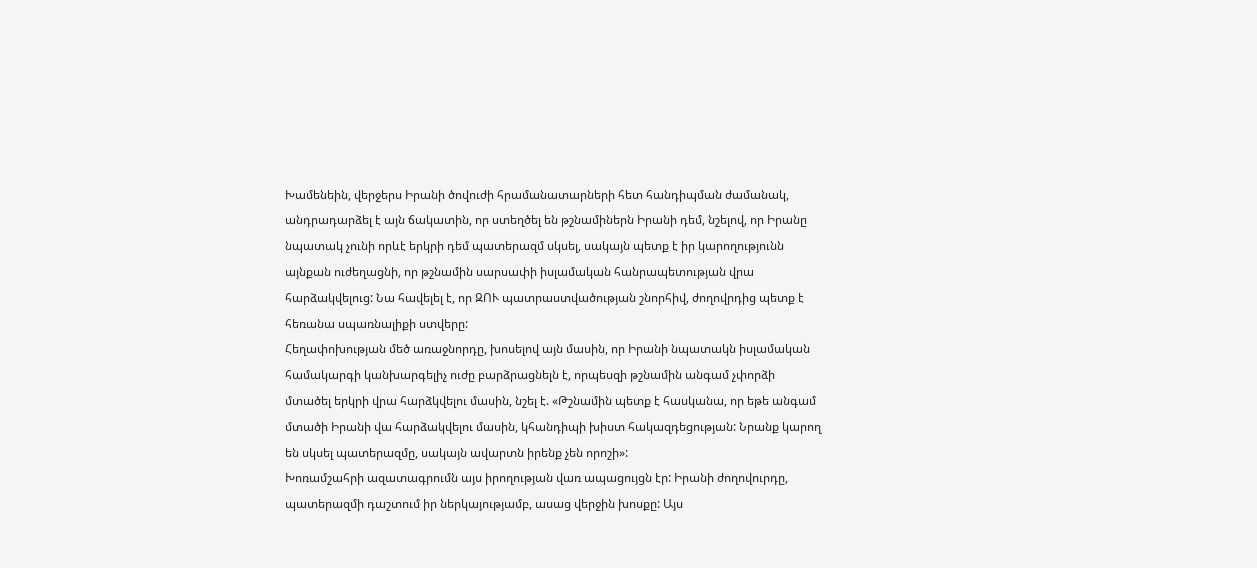Խամենեին, վերջերս Իրանի ծովուժի հրամանատարների հետ հանդիպման ժամանակ, անդրադարձել է այն ճակատին, որ ստեղծել են թշնամիներն Իրանի դեմ, նշելով, որ Իրանը նպատակ չունի որևէ երկրի դեմ պատերազմ սկսել, սակայն պետք է իր կարողությունն այնքան ուժեղացնի, որ թշնամին սարսափի իսլամական հանրապետության վրա հարձակվելուց: Նա հավելել է, որ ԶՈՒ պատրաստվածության շնորհիվ, ժողովրդից պետք է հեռանա սպառնալիքի ստվերը:
Հեղափոխության մեծ առաջնորդը, խոսելով այն մասին, որ Իրանի նպատակն իսլամական համակարգի կանխարգելիչ ուժը բարձրացնելն է, որպեսզի թշնամին անգամ չփորձի մտածել երկրի վրա հարձկվելու մասին, նշել է. «Թշնամին պետք է հասկանա, որ եթե անգամ մտածի Իրանի վա հարձակվելու մասին, կհանդիպի խիստ հակազդեցության: Նրանք կարող են սկսել պատերազմը, սակայն ավարտն իրենք չեն որոշի»:
Խոռամշահրի ազատագրումն այս իրողության վառ ապացույցն էր: Իրանի ժողովուրդը, պատերազմի դաշտում իր ներկայությամբ, ասաց վերջին խոսքը: Այս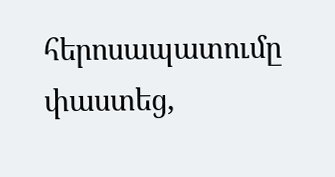հերոսապատումը փաստեց,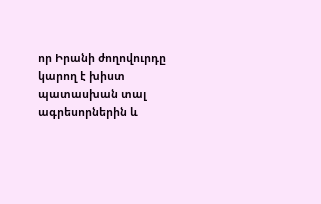որ Իրանի ժողովուրդը կարող է խիստ պատասխան տալ ագրեսորներին և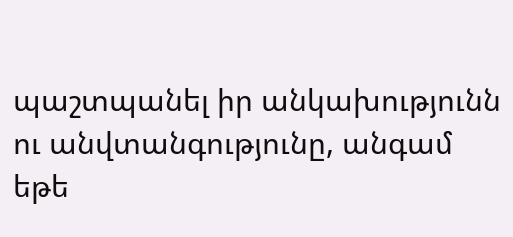պաշտպանել իր անկախությունն ու անվտանգությունը, անգամ եթե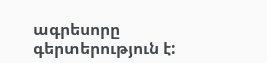ագրեսորը գերտերություն է: